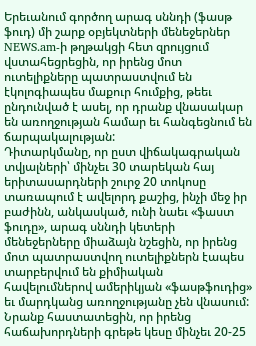Երեւանում գործող արագ սննդի (ֆասթ ֆուդ) մի շարք օբյեկտների մենեջերներ NEWS.am-ի թղթակցի հետ զրույցում վստահեցրեցին, որ իրենց մոտ ուտելիքները պատրաստվում են էկոլոգիապես մաքուր հումքից, թեեւ ընդունված է ասել, որ դրանք վնասակար են առողջության համար եւ հանգեցնում են ճարպակալության:
Դիտարկմանը, որ ըստ վիճակագրական տվյալների՝ մինչեւ 30 տարեկան հայ երիտասարդների շուրջ 20 տոկոսը տառապում է ավելորդ քաշից, ինչի մեջ իր բաժինն, անկասկած, ունի նաեւ «ֆաստ ֆուդը», արագ սննդի կետերի մենեջերները միաձայն նշեցին, որ իրենց մոտ պատրաստվող ուտելիքներն էապես տարբերվում են քիմիական հավելումներով ամերիկյան «ֆասթֆուդից» եւ մարդկանց առողջությանը չեն վնասում:
Նրանք հաստատեցին, որ իրենց հաճախորդների գրեթե կեսը մինչեւ 20-25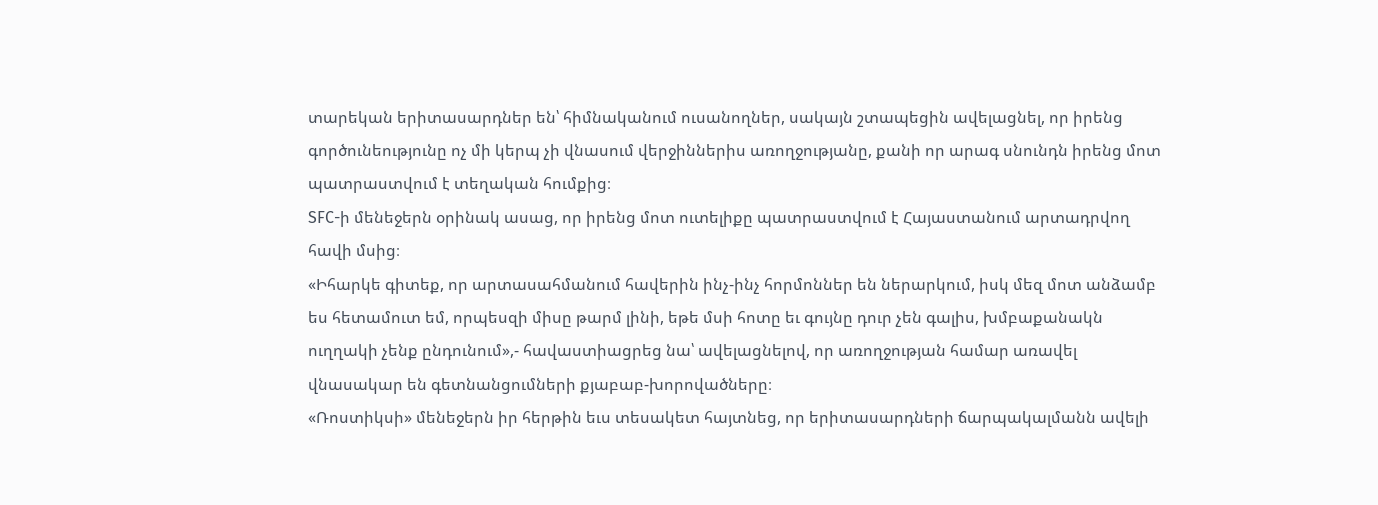տարեկան երիտասարդներ են՝ հիմնականում ուսանողներ, սակայն շտապեցին ավելացնել, որ իրենց գործունեությունը ոչ մի կերպ չի վնասում վերջիններիս առողջությանը, քանի որ արագ սնունդն իրենց մոտ պատրաստվում է տեղական հումքից։
SFC-ի մենեջերն օրինակ ասաց, որ իրենց մոտ ուտելիքը պատրաստվում է Հայաստանում արտադրվող հավի մսից։
«Իհարկե գիտեք, որ արտասահմանում հավերին ինչ-ինչ հորմոններ են ներարկում, իսկ մեզ մոտ անձամբ ես հետամուտ եմ, որպեսզի միսը թարմ լինի, եթե մսի հոտը եւ գույնը դուր չեն գալիս, խմբաքանակն ուղղակի չենք ընդունում»,- հավաստիացրեց նա՝ ավելացնելով, որ առողջության համար առավել վնասակար են գետնանցումների քյաբաբ-խորովածները։
«Ռոստիկսի» մենեջերն իր հերթին եւս տեսակետ հայտնեց, որ երիտասարդների ճարպակալմանն ավելի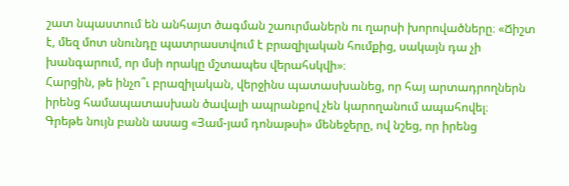շատ նպաստում են անհայտ ծագման շաուրմաներն ու ղարսի խորովածները։ «Ճիշտ է, մեզ մոտ սնունդը պատրաստվում է բրազիլական հումքից, սակայն դա չի խանգարում, որ մսի որակը մշտապես վերահսկվի»։
Հարցին, թե ինչո՞ւ բրազիլական, վերջինս պատասխանեց, որ հայ արտադրողներն իրենց համապատասխան ծավալի ապրանքով չեն կարողանում ապահովել։
Գրեթե նույն բանն ասաց «Յամ-յամ դոնաթսի» մենեջերը, ով նշեց, որ իրենց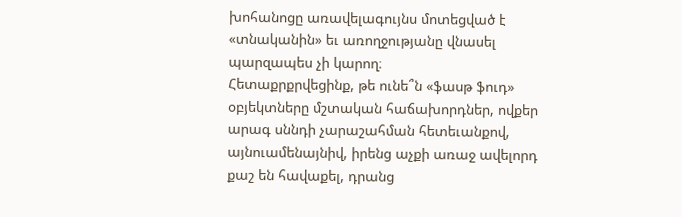խոհանոցը առավելագույնս մոտեցված է «տնականին» եւ առողջությանը վնասել պարզապես չի կարող։
Հետաքրքրվեցինք, թե ունե՞ն «ֆասթ ֆուդ» օբյեկտները մշտական հաճախորդներ, ովքեր արագ սննդի չարաշահման հետեւանքով, այնուամենայնիվ, իրենց աչքի առաջ ավելորդ քաշ են հավաքել, դրանց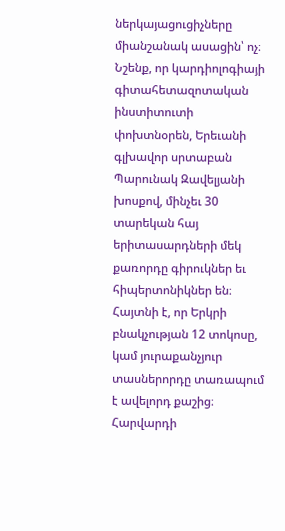ներկայացուցիչները միանշանակ ասացին՝ ոչ։
Նշենք, որ կարդիոլոգիայի գիտահետազոտական ինստիտուտի փոխտնօրեն, Երեւանի գլխավոր սրտաբան Պարունակ Զավելյանի խոսքով, մինչեւ 30 տարեկան հայ երիտասարդների մեկ քառորդը գիրուկներ եւ հիպերտոնիկներ են։
Հայտնի է, որ Երկրի բնակչության 12 տոկոսը, կամ յուրաքանչյուր տասներորդը տառապում է ավելորդ քաշից։
Հարվարդի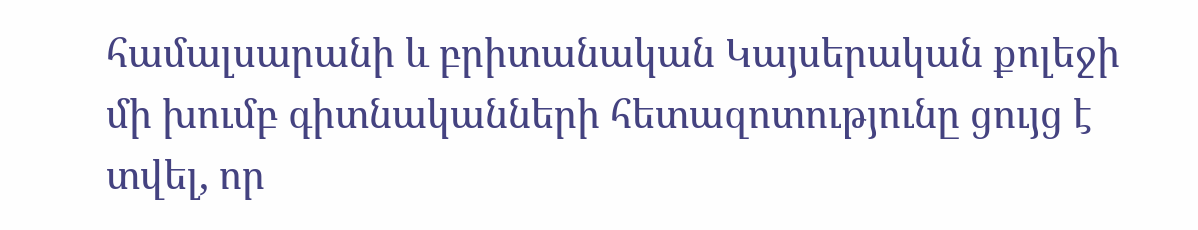համալսարանի և բրիտանական Կայսերական քոլեջի մի խումբ գիտնականների հետազոտությունը ցույց է տվել, որ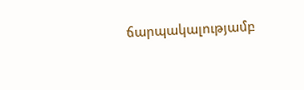ճարպակալությամբ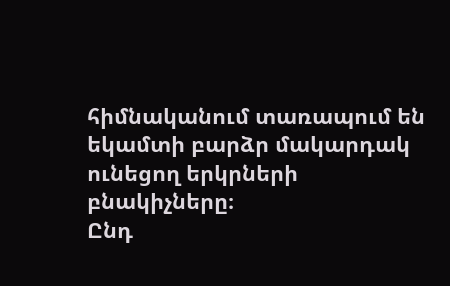հիմնականում տառապում են եկամտի բարձր մակարդակ ունեցող երկրների բնակիչները։
Ընդ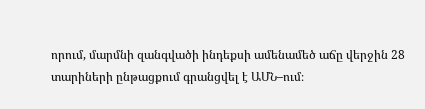որում, մարմնի զանգվածի ինդեքսի ամենամեծ աճը վերջին 28 տարիների ընթացքում գրանցվել է ԱՄՆ–ում։